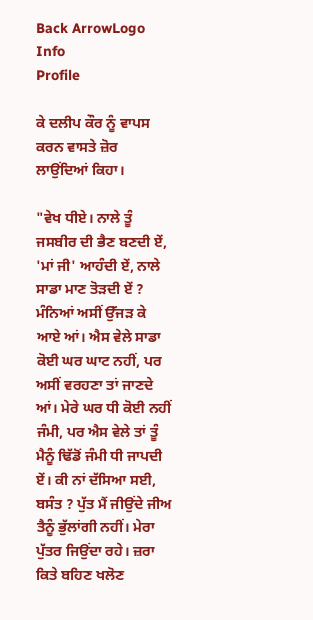Back ArrowLogo
Info
Profile

ਕੇ ਦਲੀਪ ਕੌਰ ਨੂੰ ਵਾਪਸ ਕਰਨ ਵਾਸਤੇ ਜ਼ੋਰ ਲਾਉਂਦਿਆਂ ਕਿਹਾ।

"ਵੇਖ ਧੀਏ। ਨਾਲੇ ਤੂੰ ਜਸਬੀਰ ਦੀ ਭੈਣ ਬਣਦੀ ਏਂ, 'ਮਾਂ ਜੀ' ਆਹੰਦੀ ਏਂ, ਨਾਲੇ ਸਾਡਾ ਮਾਣ ਤੋੜਦੀ ਏਂ ? ਮੰਨਿਆਂ ਅਸੀਂ ਉੱਜੜ ਕੇ ਆਏ ਆਂ। ਐਸ ਵੇਲੇ ਸਾਡਾ ਕੋਈ ਘਰ ਘਾਟ ਨਹੀਂ, ਪਰ ਅਸੀਂ ਵਰਹਣਾ ਤਾਂ ਜਾਣਦੇ ਆਂ। ਮੇਰੇ ਘਰ ਧੀ ਕੋਈ ਨਹੀਂ ਜੰਮੀ, ਪਰ ਐਸ ਵੇਲੇ ਤਾਂ ਤੂੰ ਮੈਨੂੰ ਢਿੱਡੋਂ ਜੰਮੀ ਧੀ ਜਾਪਦੀ ਏਂ। ਕੀ ਨਾਂ ਦੱਸਿਆ ਸਈ, ਬਸੰਤ ? ਪੁੱਤ ਮੈਂ ਜੀਉਂਦੇ ਜੀਅ ਤੈਨੂੰ ਭੁੱਲਾਂਗੀ ਨਹੀਂ। ਮੇਰਾ ਪੁੱਤਰ ਜਿਉਂਦਾ ਰਹੇ। ਜ਼ਰਾ ਕਿਤੇ ਬਹਿਣ ਖਲੋਣ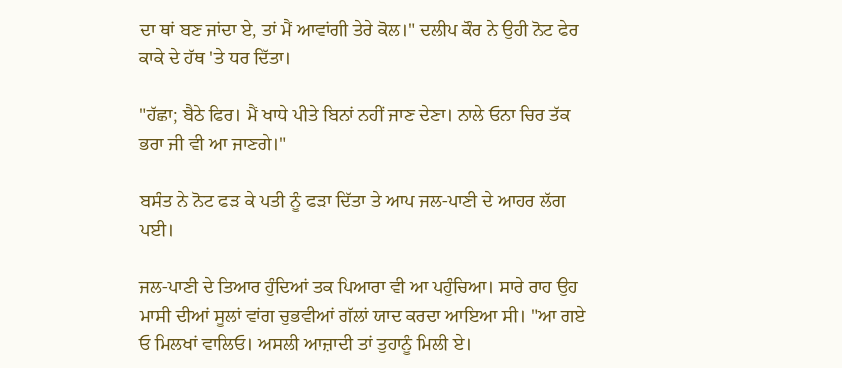ਦਾ ਥਾਂ ਬਣ ਜਾਂਦਾ ਏ, ਤਾਂ ਮੈਂ ਆਵਾਂਗੀ ਤੇਰੇ ਕੋਲ।" ਦਲੀਪ ਕੌਰ ਨੇ ਉਹੀ ਨੋਟ ਫੇਰ ਕਾਕੇ ਦੇ ਹੱਥ 'ਤੇ ਧਰ ਦਿੱਤਾ।

"ਹੱਛਾ; ਬੈਠੇ ਫਿਰ। ਮੈਂ ਖਾਧੇ ਪੀਤੇ ਬਿਨਾਂ ਨਹੀਂ ਜਾਣ ਦੇਣਾ। ਨਾਲੇ ਓਨਾ ਚਿਰ ਤੱਕ ਭਰਾ ਜੀ ਵੀ ਆ ਜਾਣਗੇ।"

ਬਸੰਤ ਨੇ ਨੋਟ ਫੜ ਕੇ ਪਤੀ ਨੂੰ ਫੜਾ ਦਿੱਤਾ ਤੇ ਆਪ ਜਲ-ਪਾਣੀ ਦੇ ਆਹਰ ਲੱਗ ਪਈ।

ਜਲ-ਪਾਣੀ ਦੇ ਤਿਆਰ ਹੁੰਦਿਆਂ ਤਕ ਪਿਆਰਾ ਵੀ ਆ ਪਹੁੰਚਿਆ। ਸਾਰੇ ਰਾਹ ਉਹ ਮਾਸੀ ਦੀਆਂ ਸੂਲਾਂ ਵਾਂਗ ਚੁਭਵੀਆਂ ਗੱਲਾਂ ਯਾਦ ਕਰਦਾ ਆਇਆ ਸੀ। "ਆ ਗਏ ਓ ਮਿਲਖਾਂ ਵਾਲਿਓ। ਅਸਲੀ ਆਜ਼ਾਦੀ ਤਾਂ ਤੁਹਾਨੂੰ ਮਿਲੀ ਏ।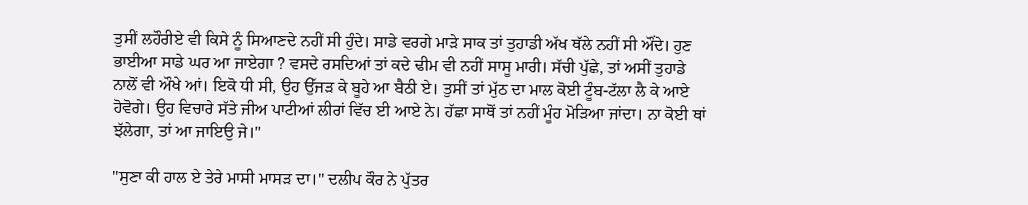ਤੁਸੀਂ ਲਹੌਰੀਏ ਵੀ ਕਿਸੇ ਨੂੰ ਸਿਆਣਦੇ ਨਹੀਂ ਸੀ ਹੁੰਦੇ। ਸਾਡੇ ਵਰਗੇ ਮਾੜੇ ਸਾਕ ਤਾਂ ਤੁਹਾਡੀ ਅੱਖ ਥੱਲੇ ਨਹੀਂ ਸੀ ਔਂਦੇ। ਹੁਣ ਭਾਈਆ ਸਾਡੇ ਘਰ ਆ ਜਾਏਗਾ ? ਵਸਦੇ ਰਸਦਿਆਂ ਤਾਂ ਕਦੇ ਢੀਮ ਵੀ ਨਹੀਂ ਸਾਸੂ ਮਾਰੀ। ਸੱਚੀ ਪੁੱਛੇ, ਤਾਂ ਅਸੀਂ ਤੁਹਾਡੇ ਨਾਲੋਂ ਵੀ ਔਖੇ ਆਂ। ਇਕੋ ਧੀ ਸੀ, ਉਹ ਉੱਜੜ ਕੇ ਬੂਹੇ ਆ ਬੈਠੀ ਏ। ਤੁਸੀਂ ਤਾਂ ਮੁੱਠ ਦਾ ਮਾਲ ਕੋਈ ਟੂੰਬ-ਟੱਲਾ ਲੈ ਕੇ ਆਏ ਹੋਵੋਗੇ। ਉਹ ਵਿਚਾਰੇ ਸੱਤੇ ਜੀਅ ਪਾਟੀਆਂ ਲੀਰਾਂ ਵਿੱਚ ਈ ਆਏ ਨੇ। ਹੱਛਾ ਸਾਥੋਂ ਤਾਂ ਨਹੀਂ ਮੂੰਹ ਮੋੜਿਆ ਜਾਂਦਾ। ਨਾ ਕੋਈ ਥਾਂ ਝੱਲੇਗਾ, ਤਾਂ ਆ ਜਾਇਉ ਜੇ।"

"ਸੁਣਾ ਕੀ ਹਾਲ ਏ ਤੇਰੇ ਮਾਸੀ ਮਾਸੜ ਦਾ।" ਦਲੀਪ ਕੌਰ ਨੇ ਪੁੱਤਰ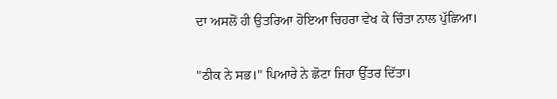ਦਾ ਅਸਲੋਂ ਹੀ ਉਤਰਿਆ ਹੋਇਆ ਚਿਹਰਾ ਵੇਖ ਕੇ ਚਿੰਤਾ ਨਾਲ ਪੁੱਛਿਆ।

"ਠੀਕ ਨੇ ਸਭ।" ਪਿਆਰੇ ਨੇ ਛੋਟਾ ਜਿਹਾ ਉੱਤਰ ਦਿੱਤਾ।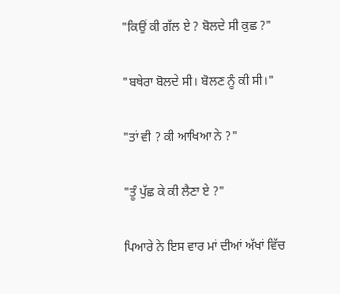"ਕਿਉਂ ਕੀ ਗੱਲ ਏ ? ਬੋਲਦੇ ਸੀ ਕੁਛ ?"

"ਬਥੇਰਾ ਬੋਲਦੇ ਸੀ। ਬੋਲਣ ਨੂੰ ਕੀ ਸੀ।"

"ਤਾਂ ਵੀ ? ਕੀ ਆਖਿਆ ਨੇ ?"

"ਤੂੰ ਪੁੱਛ ਕੇ ਕੀ ਲੈਣਾ ਏ ?"

ਪਿਆਰੇ ਨੇ ਇਸ ਵਾਰ ਮਾਂ ਦੀਆਂ ਅੱਖਾਂ ਵਿੱਚ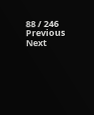88 / 246
Previous
Next